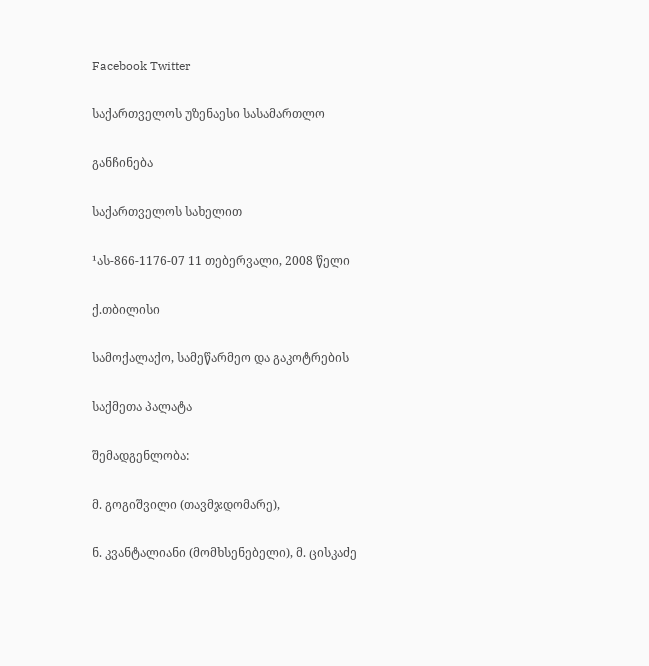Facebook Twitter

საქართველოს უზენაესი სასამართლო

განჩინება

საქართველოს სახელით

¹ას-866-1176-07 11 თებერვალი, 2008 წელი

ქ.თბილისი

სამოქალაქო, სამეწარმეო და გაკოტრების

საქმეთა პალატა

შემადგენლობა:

მ. გოგიშვილი (თავმჯდომარე),

ნ. კვანტალიანი (მომხსენებელი), მ. ცისკაძე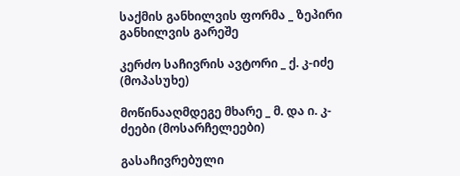საქმის განხილვის ფორმა _ ზეპირი განხილვის გარეშე

კერძო საჩივრის ავტორი _ ქ. კ-იძე (მოპასუხე)

მოწინააღმდეგე მხარე _ მ. და ი. კ-ძეები (მოსარჩელეები)

გასაჩივრებული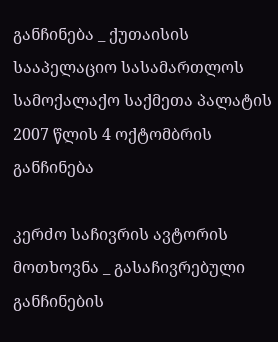განჩინება _ ქუთაისის სააპელაციო სასამართლოს სამოქალაქო საქმეთა პალატის 2007 წლის 4 ოქტომბრის განჩინება

კერძო საჩივრის ავტორის მოთხოვნა _ გასაჩივრებული განჩინების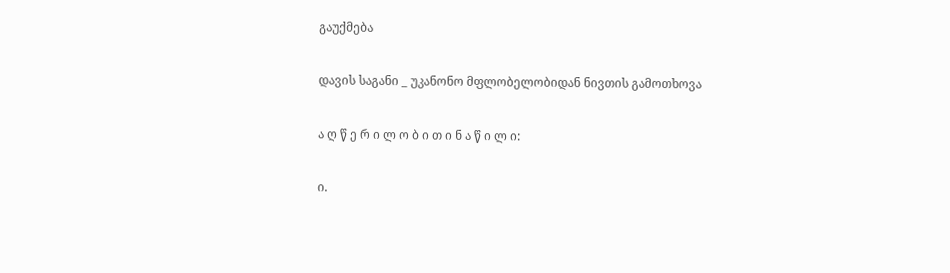გაუქმება

დავის საგანი _ უკანონო მფლობელობიდან ნივთის გამოთხოვა

ა ღ წ ე რ ი ლ ო ბ ი თ ი ნ ა წ ი ლ ი:

ი.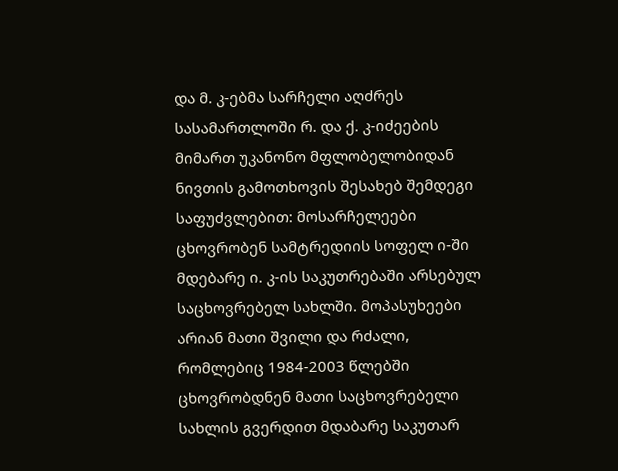და მ. კ-ებმა სარჩელი აღძრეს სასამართლოში რ. და ქ. კ-იძეების მიმართ უკანონო მფლობელობიდან ნივთის გამოთხოვის შესახებ შემდეგი საფუძვლებით: მოსარჩელეები ცხოვრობენ სამტრედიის სოფელ ი-ში მდებარე ი. კ-ის საკუთრებაში არსებულ საცხოვრებელ სახლში. მოპასუხეები არიან მათი შვილი და რძალი, რომლებიც 1984-2003 წლებში ცხოვრობდნენ მათი საცხოვრებელი სახლის გვერდით მდაბარე საკუთარ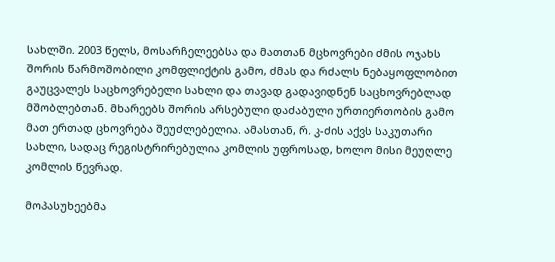სახლში. 2003 წელს, მოსარჩელეებსა და მათთან მცხოვრები ძმის ოჯახს შორის წარმოშობილი კომფლიქტის გამო, ძმას და რძალს ნებაყოფლობით გაუცვალეს საცხოვრებელი სახლი და თავად გადავიდნენ საცხოვრებლად მშობლებთან. მხარეებს შორის არსებული დაძაბული ურთიერთობის გამო მათ ერთად ცხოვრება შეუძლებელია. ამასთან, რ. კ-ძის აქვს საკუთარი სახლი, სადაც რეგისტრირებულია კომლის უფროსად, ხოლო მისი მეუღლე კომლის წევრად.

მოპასუხეებმა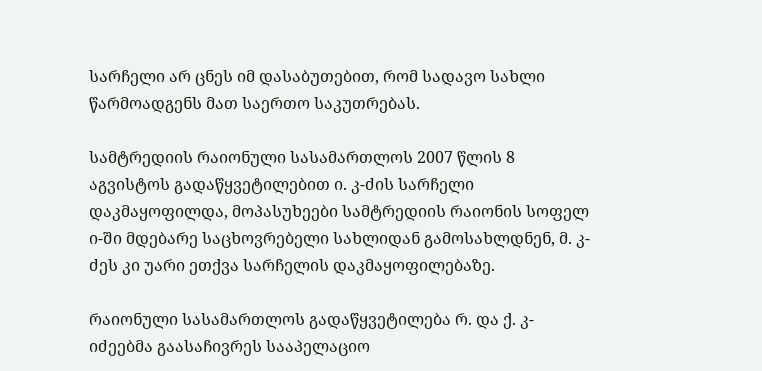სარჩელი არ ცნეს იმ დასაბუთებით, რომ სადავო სახლი წარმოადგენს მათ საერთო საკუთრებას.

სამტრედიის რაიონული სასამართლოს 2007 წლის 8 აგვისტოს გადაწყვეტილებით ი. კ-ძის სარჩელი დაკმაყოფილდა, მოპასუხეები სამტრედიის რაიონის სოფელ ი-ში მდებარე საცხოვრებელი სახლიდან გამოსახლდნენ, მ. კ-ძეს კი უარი ეთქვა სარჩელის დაკმაყოფილებაზე.

რაიონული სასამართლოს გადაწყვეტილება რ. და ქ. კ-იძეებმა გაასაჩივრეს სააპელაციო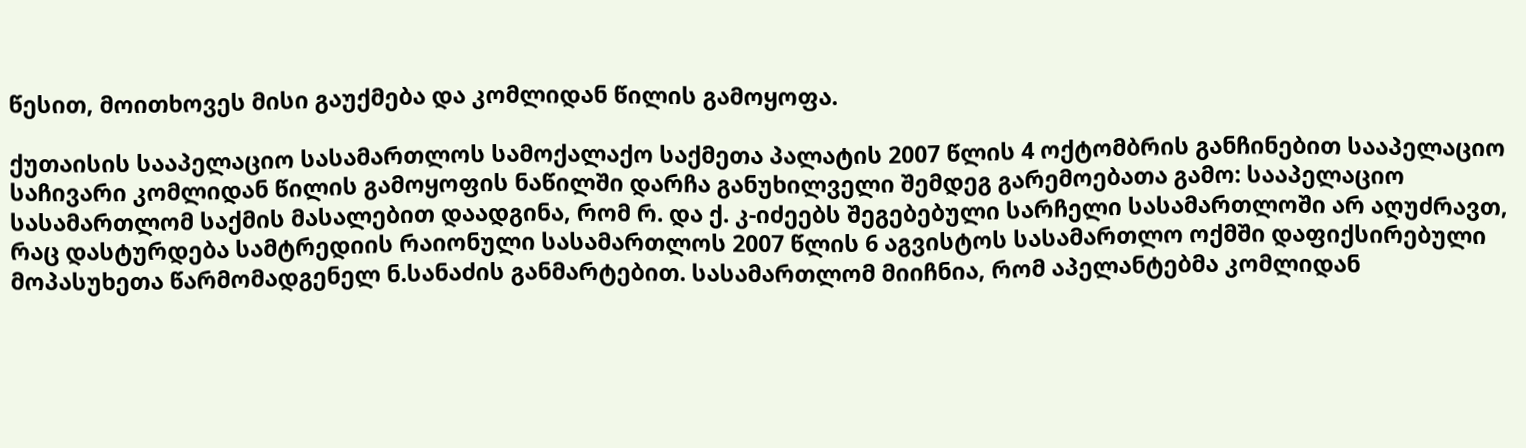წესით, მოითხოვეს მისი გაუქმება და კომლიდან წილის გამოყოფა.

ქუთაისის სააპელაციო სასამართლოს სამოქალაქო საქმეთა პალატის 2007 წლის 4 ოქტომბრის განჩინებით სააპელაციო საჩივარი კომლიდან წილის გამოყოფის ნაწილში დარჩა განუხილველი შემდეგ გარემოებათა გამო: სააპელაციო სასამართლომ საქმის მასალებით დაადგინა, რომ რ. და ქ. კ-იძეებს შეგებებული სარჩელი სასამართლოში არ აღუძრავთ, რაც დასტურდება სამტრედიის რაიონული სასამართლოს 2007 წლის 6 აგვისტოს სასამართლო ოქმში დაფიქსირებული მოპასუხეთა წარმომადგენელ ნ.სანაძის განმარტებით. სასამართლომ მიიჩნია, რომ აპელანტებმა კომლიდან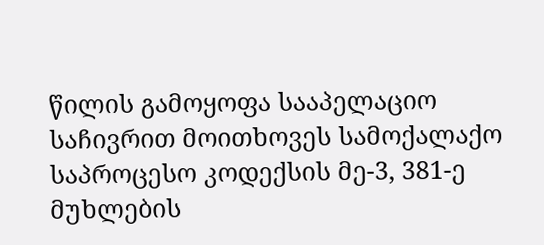წილის გამოყოფა სააპელაციო საჩივრით მოითხოვეს სამოქალაქო საპროცესო კოდექსის მე-3, 381-ე მუხლების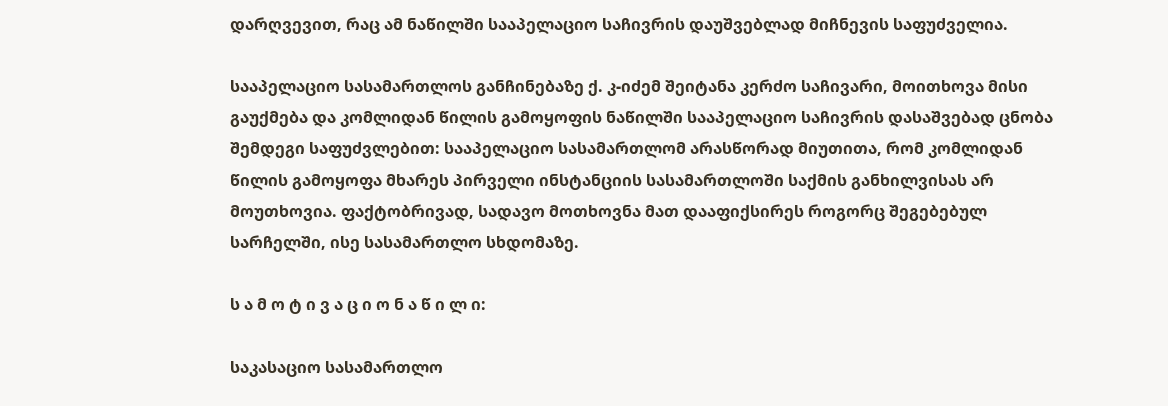დარღვევით, რაც ამ ნაწილში სააპელაციო საჩივრის დაუშვებლად მიჩნევის საფუძველია.

სააპელაციო სასამართლოს განჩინებაზე ქ. კ-იძემ შეიტანა კერძო საჩივარი, მოითხოვა მისი გაუქმება და კომლიდან წილის გამოყოფის ნაწილში სააპელაციო საჩივრის დასაშვებად ცნობა შემდეგი საფუძვლებით: სააპელაციო სასამართლომ არასწორად მიუთითა, რომ კომლიდან წილის გამოყოფა მხარეს პირველი ინსტანციის სასამართლოში საქმის განხილვისას არ მოუთხოვია. ფაქტობრივად, სადავო მოთხოვნა მათ დააფიქსირეს როგორც შეგებებულ სარჩელში, ისე სასამართლო სხდომაზე.

ს ა მ ო ტ ი ვ ა ც ი ო ნ ა წ ი ლ ი:

საკასაციო სასამართლო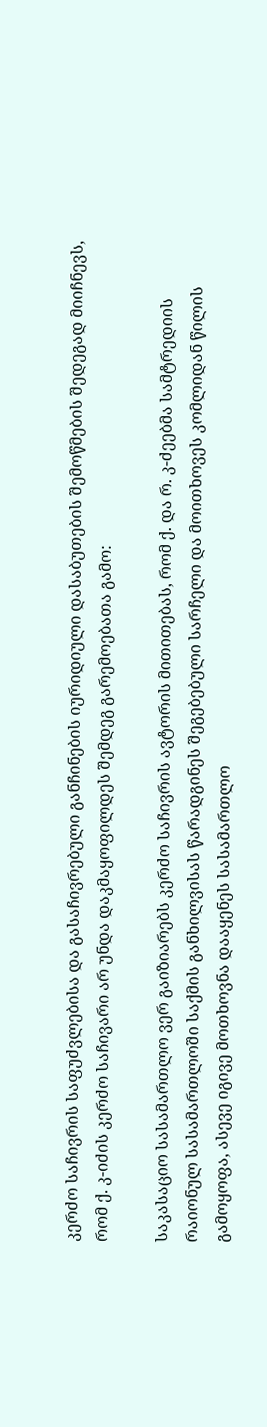კერძო საჩივრის საფუძვლებისა და გასაჩივრებული განჩინების იურიდიული დასაბუთების შემოწმების შედეგად მიიჩნევს, რომ ქ. კ-იძის კერძო საჩივარი არ უნდა დაკმაყოფილდეს შემდეგ გარემოებათა გამო:

საკასაციო სასამართლო ვერ გაიზიარებს კერძო საჩივრის ავტორის მითითებას, რომ ქ. და რ. კ-ძეებმა სამტრედიის რაიონულ სასამართლოში საქმის განხილვისას წარადგინეს შეგებებული სარჩელი და მოითხოვეს კომლიდან წილის გამოყოფა, ასევე იგივე მოთხოვნა დააყენეს სასამართლო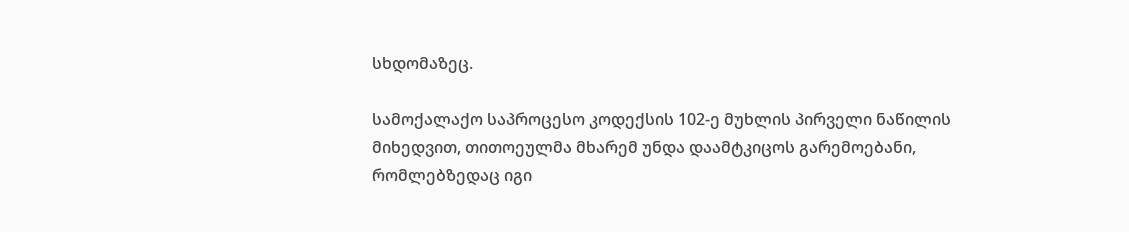სხდომაზეც.

სამოქალაქო საპროცესო კოდექსის 102-ე მუხლის პირველი ნაწილის მიხედვით, თითოეულმა მხარემ უნდა დაამტკიცოს გარემოებანი, რომლებზედაც იგი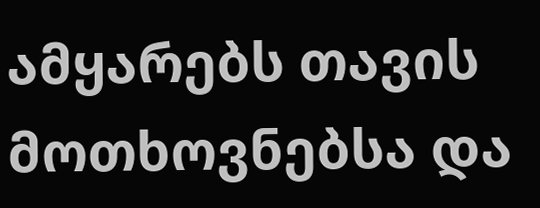ამყარებს თავის მოთხოვნებსა და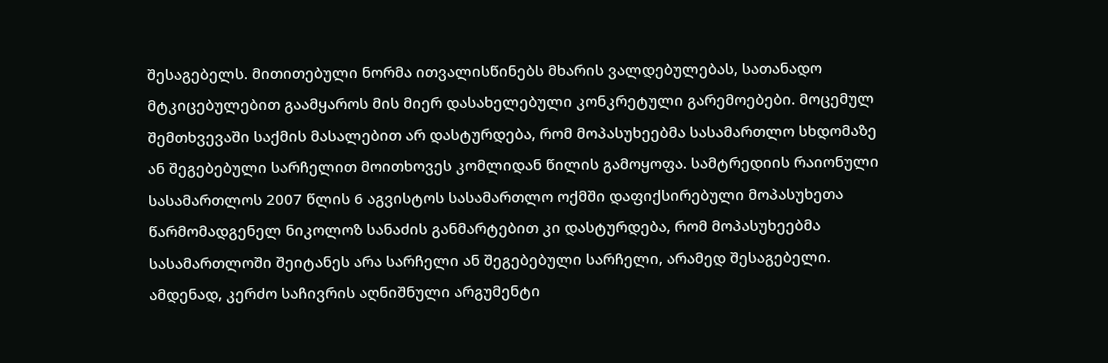შესაგებელს. მითითებული ნორმა ითვალისწინებს მხარის ვალდებულებას, სათანადო მტკიცებულებით გაამყაროს მის მიერ დასახელებული კონკრეტული გარემოებები. მოცემულ შემთხვევაში საქმის მასალებით არ დასტურდება, რომ მოპასუხეებმა სასამართლო სხდომაზე ან შეგებებული სარჩელით მოითხოვეს კომლიდან წილის გამოყოფა. სამტრედიის რაიონული სასამართლოს 2007 წლის 6 აგვისტოს სასამართლო ოქმში დაფიქსირებული მოპასუხეთა წარმომადგენელ ნიკოლოზ სანაძის განმარტებით კი დასტურდება, რომ მოპასუხეებმა სასამართლოში შეიტანეს არა სარჩელი ან შეგებებული სარჩელი, არამედ შესაგებელი. ამდენად, კერძო საჩივრის აღნიშნული არგუმენტი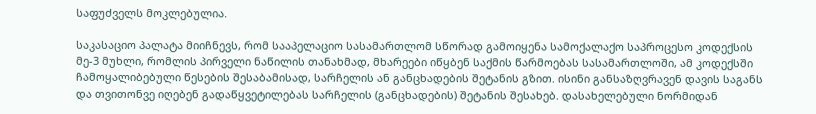საფუძველს მოკლებულია.

საკასაციო პალატა მიიჩნევს, რომ სააპელაციო სასამართლომ სწორად გამოიყენა სამოქალაქო საპროცესო კოდექსის მე-3 მუხლი, რომლის პირველი ნაწილის თანახმად, მხარეები იწყბენ საქმის წარმოებას სასამართლოში, ამ კოდექსში ჩამოყალიბებული წესების შესაბამისად, სარჩელის ან განცხადების შეტანის გზით. ისინი განსაზღვრავენ დავის საგანს და თვითონვე იღებენ გადაწყვეტილებას სარჩელის (განცხადების) შეტანის შესახებ. დასახელებული ნორმიდან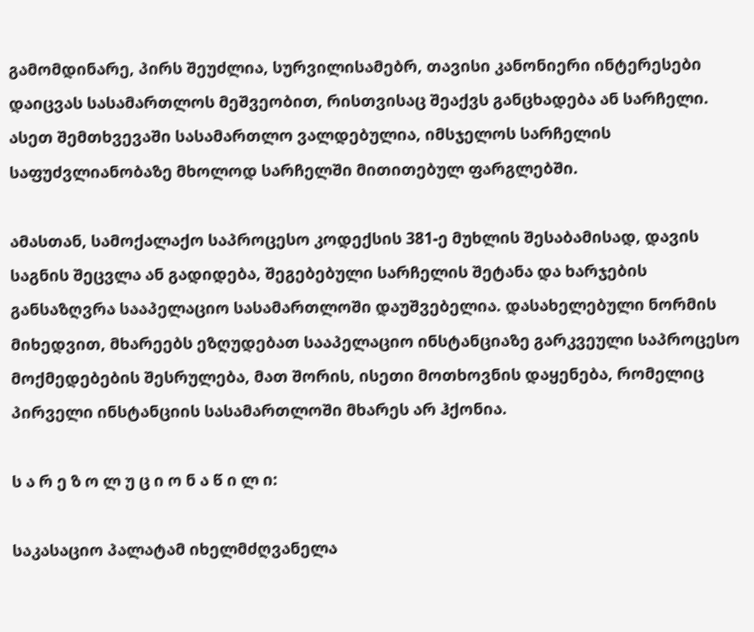გამომდინარე, პირს შეუძლია, სურვილისამებრ, თავისი კანონიერი ინტერესები დაიცვას სასამართლოს მეშვეობით, რისთვისაც შეაქვს განცხადება ან სარჩელი. ასეთ შემთხვევაში სასამართლო ვალდებულია, იმსჯელოს სარჩელის საფუძვლიანობაზე მხოლოდ სარჩელში მითითებულ ფარგლებში.

ამასთან, სამოქალაქო საპროცესო კოდექსის 381-ე მუხლის შესაბამისად, დავის საგნის შეცვლა ან გადიდება, შეგებებული სარჩელის შეტანა და ხარჯების განსაზღვრა სააპელაციო სასამართლოში დაუშვებელია. დასახელებული ნორმის მიხედვით, მხარეებს ეზღუდებათ სააპელაციო ინსტანციაზე გარკვეული საპროცესო მოქმედებების შესრულება, მათ შორის, ისეთი მოთხოვნის დაყენება, რომელიც პირველი ინსტანციის სასამართლოში მხარეს არ ჰქონია.

ს ა რ ე ზ ო ლ უ ც ი ო ნ ა წ ი ლ ი:

საკასაციო პალატამ იხელმძღვანელა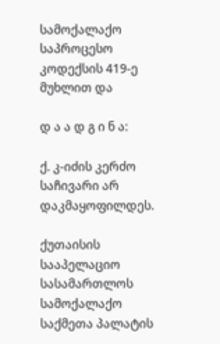სამოქალაქო საპროცესო კოდექსის 419-ე მუხლით და

დ ა ა დ გ ი ნ ა:

ქ. კ-იძის კერძო საჩივარი არ დაკმაყოფილდეს.

ქუთაისის სააპელაციო სასამართლოს სამოქალაქო საქმეთა პალატის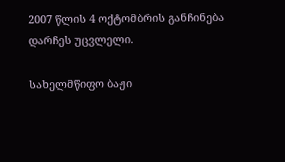2007 წლის 4 ოქტომბრის განჩინება დარჩეს უცვლელი.

სახელმწიფო ბაჟი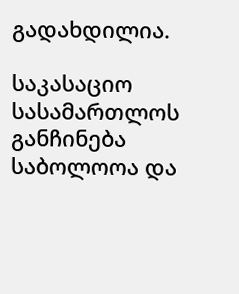გადახდილია.

საკასაციო სასამართლოს განჩინება საბოლოოა და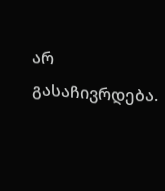არ გასაჩივრდება.